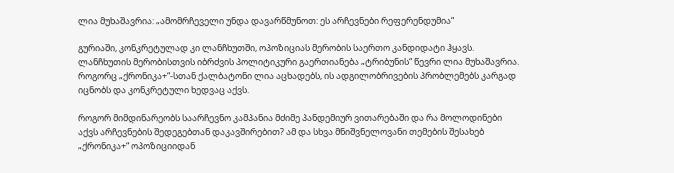ლია მუხაშავრია: „ამომრჩეველი უნდა დავარწმუნოთ: ეს არჩევნები რეფერენდუმია“

გურიაში, კონკრეტულად კი ლანჩხუთში, ოპოზიციას მერობის საერთო კანდიდატი ჰყავს. ლანჩხუთის მერობისთვის იბრძვის პოლიტიკური გაერთიანება „ტრიბუნის“ წევრი ლია მუხაშავრია. როგორც „ქრონიკა+“-სთან ქალბატონი ლია აცხადებს, ის ადგილობრივების პრობლემებს კარგად იცნობს და კონკრეტული ხედვაც აქვს.

როგორ მიმდინარეობს საარჩევნო კამპანია მძიმე პანდემიურ ვითარებაში და რა მოლოდინები აქვს არჩევნების შედეგებთან დაკავშირებით? ამ და სხვა მნიშვნელოვანი თემების შესახებ „ქრონიკა+“ ოპოზიციიდან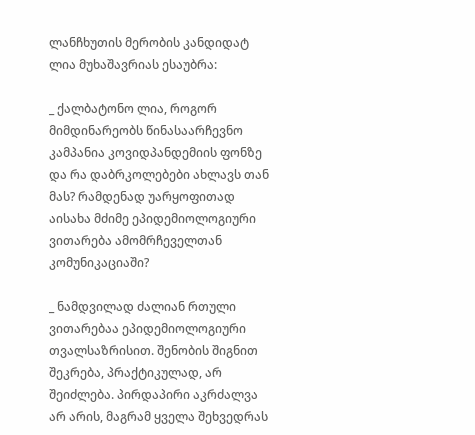ლანჩხუთის მერობის კანდიდატ ლია მუხაშავრიას ესაუბრა:

_ ქალბატონო ლია, როგორ მიმდინარეობს წინასაარჩევნო კამპანია კოვიდპანდემიის ფონზე და რა დაბრკოლებები ახლავს თან მას? რამდენად უარყოფითად აისახა მძიმე ეპიდემიოლოგიური ვითარება ამომრჩეველთან კომუნიკაციაში?

_ ნამდვილად ძალიან რთული ვითარებაა ეპიდემიოლოგიური თვალსაზრისით. შენობის შიგნით შეკრება, პრაქტიკულად, არ შეიძლება. პირდაპირი აკრძალვა არ არის, მაგრამ ყველა შეხვედრას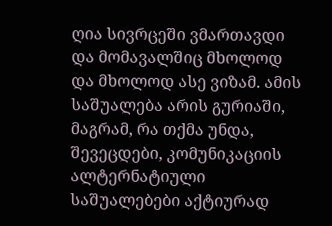ღია სივრცეში ვმართავდი და მომავალშიც მხოლოდ და მხოლოდ ასე ვიზამ. ამის საშუალება არის გურიაში, მაგრამ, რა თქმა უნდა, შევეცდები, კომუნიკაციის ალტერნატიული საშუალებები აქტიურად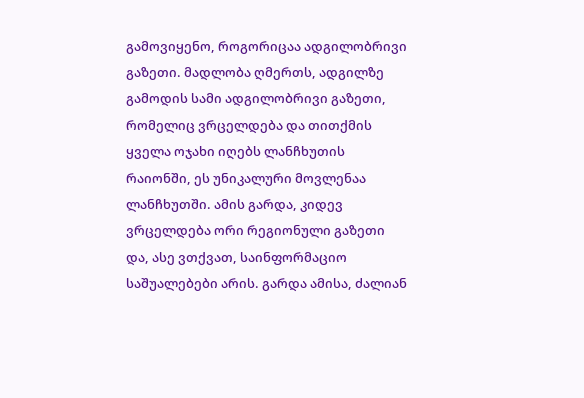გამოვიყენო, როგორიცაა ადგილობრივი გაზეთი. მადლობა ღმერთს, ადგილზე გამოდის სამი ადგილობრივი გაზეთი, რომელიც ვრცელდება და თითქმის ყველა ოჯახი იღებს ლანჩხუთის რაიონში, ეს უნიკალური მოვლენაა ლანჩხუთში. ამის გარდა, კიდევ ვრცელდება ორი რეგიონული გაზეთი და, ასე ვთქვათ, საინფორმაციო საშუალებები არის. გარდა ამისა, ძალიან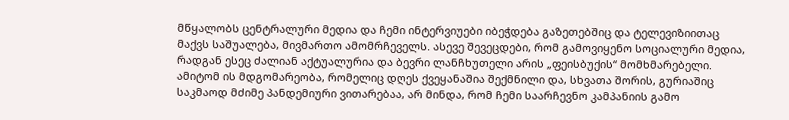მწყალობს ცენტრალური მედია და ჩემი ინტერვიუები იბეჭდება გაზეთებშიც და ტელევიზიითაც მაქვს საშუალება, მივმართო ამომრჩეველს. ასევე შევეცდები, რომ გამოვიყენო სოციალური მედია, რადგან ესეც ძალიან აქტუალურია და ბევრი ლანჩხუთელი არის „ფეისბუქის“ მომხმარებელი. ამიტომ ის მდგომარეობა, რომელიც დღეს ქვეყანაშია შექმნილი და, სხვათა შორის, გურიაშიც საკმაოდ მძიმე პანდემიური ვითარებაა, არ მინდა, რომ ჩემი საარჩევნო კამპანიის გამო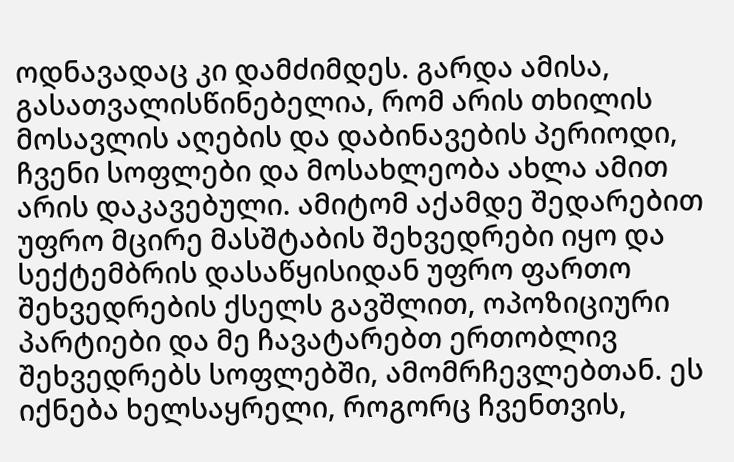ოდნავადაც კი დამძიმდეს. გარდა ამისა, გასათვალისწინებელია, რომ არის თხილის მოსავლის აღების და დაბინავების პერიოდი, ჩვენი სოფლები და მოსახლეობა ახლა ამით არის დაკავებული. ამიტომ აქამდე შედარებით უფრო მცირე მასშტაბის შეხვედრები იყო და სექტემბრის დასაწყისიდან უფრო ფართო შეხვედრების ქსელს გავშლით, ოპოზიციური პარტიები და მე ჩავატარებთ ერთობლივ შეხვედრებს სოფლებში, ამომრჩევლებთან. ეს იქნება ხელსაყრელი, როგორც ჩვენთვის,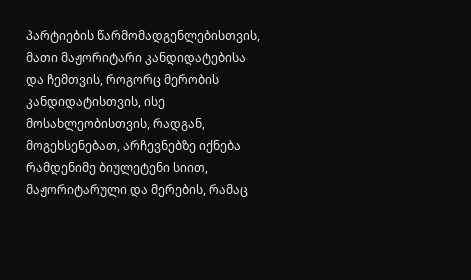პარტიების წარმომადგენლებისთვის, მათი მაჟორიტარი კანდიდატებისა და ჩემთვის, როგორც მერობის კანდიდატისთვის, ისე მოსახლეობისთვის, რადგან, მოგეხსენებათ, არჩევნებზე იქნება რამდენიმე ბიულეტენი სიით, მაჟორიტარული და მერების, რამაც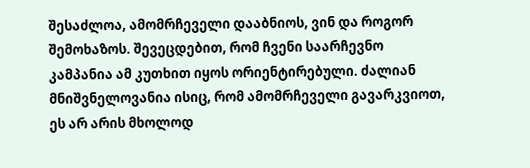შესაძლოა, ამომრჩეველი დააბნიოს, ვინ და როგორ შემოხაზოს. შევეცდებით, რომ ჩვენი საარჩევნო კამპანია ამ კუთხით იყოს ორიენტირებული. ძალიან მნიშვნელოვანია ისიც, რომ ამომრჩეველი გავარკვიოთ, ეს არ არის მხოლოდ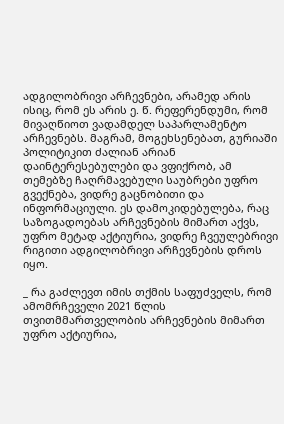ადგილობრივი არჩევნები, არამედ არის ისიც, რომ ეს არის ე. წ. რეფერენდუმი, რომ მივაღწიოთ ვადამდელ საპარლამენტო არჩევნებს. მაგრამ, მოგეხსენებათ, გურიაში პოლიტიკით ძალიან არიან დაინტერესებულები და ვფიქრობ, ამ თემებზე ჩაღრმავებული საუბრები უფრო გვექნება, ვიდრე გაცნობითი და ინფორმაციული. ეს დამოკიდებულება, რაც საზოგადოებას არჩევნების მიმართ აქვს, უფრო მეტად აქტიურია, ვიდრე ჩვეულებრივი რიგითი ადგილობრივი არჩევნების დროს იყო.

_ რა გაძლევთ იმის თქმის საფუძველს, რომ ამომრჩეველი 2021 წლის თვითმმართველობის არჩევნების მიმართ უფრო აქტიურია,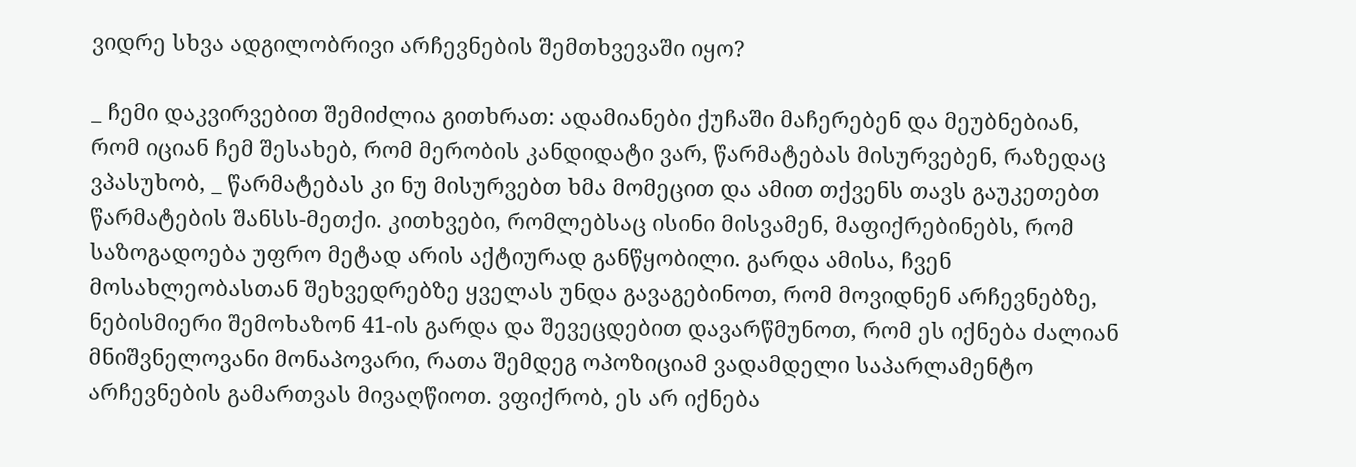ვიდრე სხვა ადგილობრივი არჩევნების შემთხვევაში იყო?

_ ჩემი დაკვირვებით შემიძლია გითხრათ: ადამიანები ქუჩაში მაჩერებენ და მეუბნებიან, რომ იციან ჩემ შესახებ, რომ მერობის კანდიდატი ვარ, წარმატებას მისურვებენ, რაზედაც ვპასუხობ, _ წარმატებას კი ნუ მისურვებთ ხმა მომეცით და ამით თქვენს თავს გაუკეთებთ წარმატების შანსს-მეთქი. კითხვები, რომლებსაც ისინი მისვამენ, მაფიქრებინებს, რომ საზოგადოება უფრო მეტად არის აქტიურად განწყობილი. გარდა ამისა, ჩვენ მოსახლეობასთან შეხვედრებზე ყველას უნდა გავაგებინოთ, რომ მოვიდნენ არჩევნებზე, ნებისმიერი შემოხაზონ 41-ის გარდა და შევეცდებით დავარწმუნოთ, რომ ეს იქნება ძალიან მნიშვნელოვანი მონაპოვარი, რათა შემდეგ ოპოზიციამ ვადამდელი საპარლამენტო არჩევნების გამართვას მივაღწიოთ. ვფიქრობ, ეს არ იქნება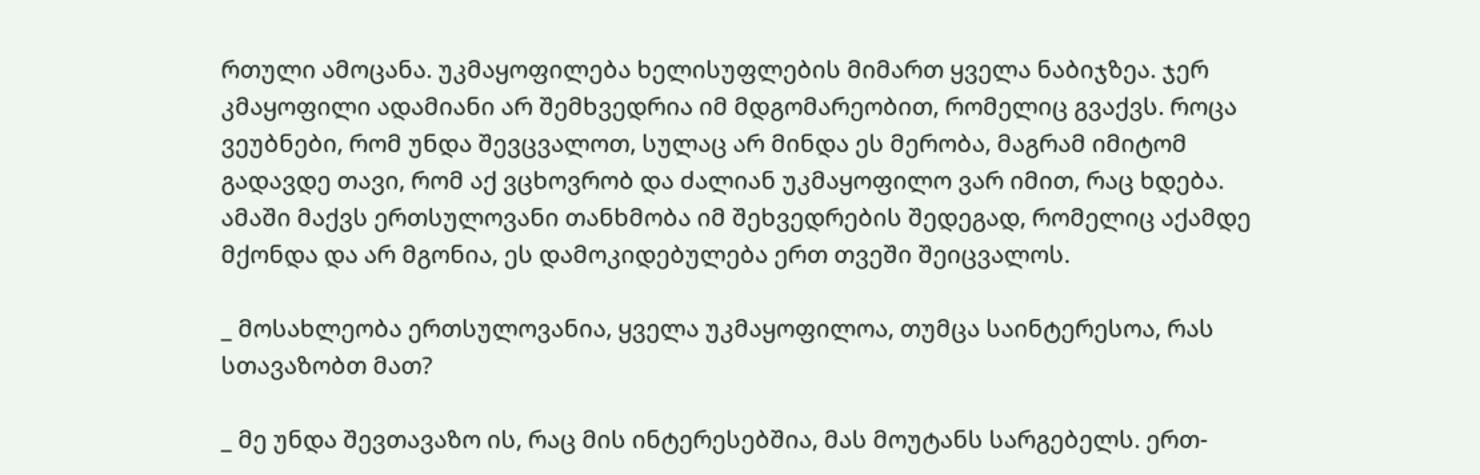რთული ამოცანა. უკმაყოფილება ხელისუფლების მიმართ ყველა ნაბიჯზეა. ჯერ კმაყოფილი ადამიანი არ შემხვედრია იმ მდგომარეობით, რომელიც გვაქვს. როცა ვეუბნები, რომ უნდა შევცვალოთ, სულაც არ მინდა ეს მერობა, მაგრამ იმიტომ გადავდე თავი, რომ აქ ვცხოვრობ და ძალიან უკმაყოფილო ვარ იმით, რაც ხდება. ამაში მაქვს ერთსულოვანი თანხმობა იმ შეხვედრების შედეგად, რომელიც აქამდე მქონდა და არ მგონია, ეს დამოკიდებულება ერთ თვეში შეიცვალოს.

_ მოსახლეობა ერთსულოვანია, ყველა უკმაყოფილოა, თუმცა საინტერესოა, რას სთავაზობთ მათ?

_ მე უნდა შევთავაზო ის, რაც მის ინტერესებშია, მას მოუტანს სარგებელს. ერთ-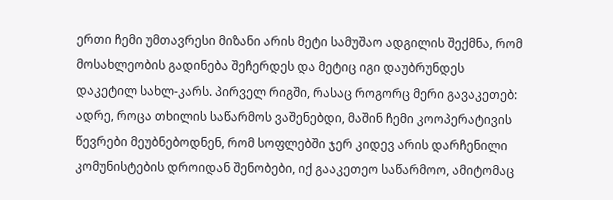ერთი ჩემი უმთავრესი მიზანი არის მეტი სამუშაო ადგილის შექმნა, რომ მოსახლეობის გადინება შეჩერდეს და მეტიც იგი დაუბრუნდეს დაკეტილ სახლ-კარს. პირველ რიგში, რასაც როგორც მერი გავაკეთებ: ადრე, როცა თხილის საწარმოს ვაშენებდი, მაშინ ჩემი კოოპერატივის წევრები მეუბნებოდნენ, რომ სოფლებში ჯერ კიდევ არის დარჩენილი კომუნისტების დროიდან შენობები, იქ გააკეთეო საწარმოო, ამიტომაც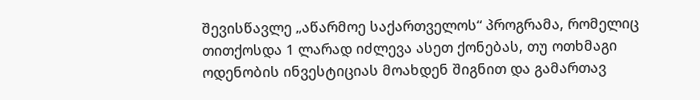შევისწავლე „აწარმოე საქართველოს“ პროგრამა, რომელიც თითქოსდა 1 ლარად იძლევა ასეთ ქონებას, თუ ოთხმაგი ოდენობის ინვესტიციას მოახდენ შიგნით და გამართავ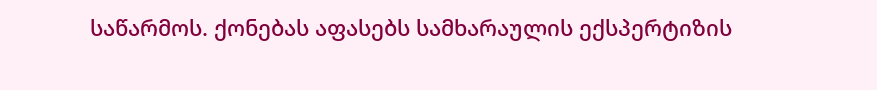საწარმოს. ქონებას აფასებს სამხარაულის ექსპერტიზის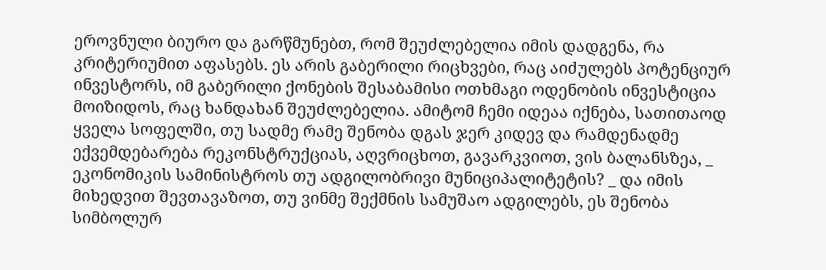ეროვნული ბიურო და გარწმუნებთ, რომ შეუძლებელია იმის დადგენა, რა კრიტერიუმით აფასებს. ეს არის გაბერილი რიცხვები, რაც აიძულებს პოტენციურ ინვესტორს, იმ გაბერილი ქონების შესაბამისი ოთხმაგი ოდენობის ინვესტიცია მოიზიდოს, რაც ხანდახან შეუძლებელია. ამიტომ ჩემი იდეაა იქნება, სათითაოდ ყველა სოფელში, თუ სადმე რამე შენობა დგას ჯერ კიდევ და რამდენადმე ექვემდებარება რეკონსტრუქციას, აღვრიცხოთ, გავარკვიოთ, ვის ბალანსზეა, _ ეკონომიკის სამინისტროს თუ ადგილობრივი მუნიციპალიტეტის? _ და იმის მიხედვით შევთავაზოთ, თუ ვინმე შექმნის სამუშაო ადგილებს, ეს შენობა სიმბოლურ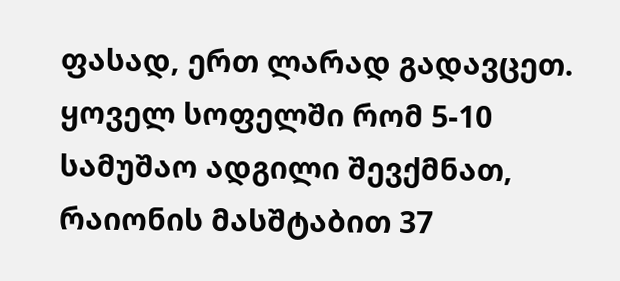ფასად, ერთ ლარად გადავცეთ. ყოველ სოფელში რომ 5-10 სამუშაო ადგილი შევქმნათ, რაიონის მასშტაბით 37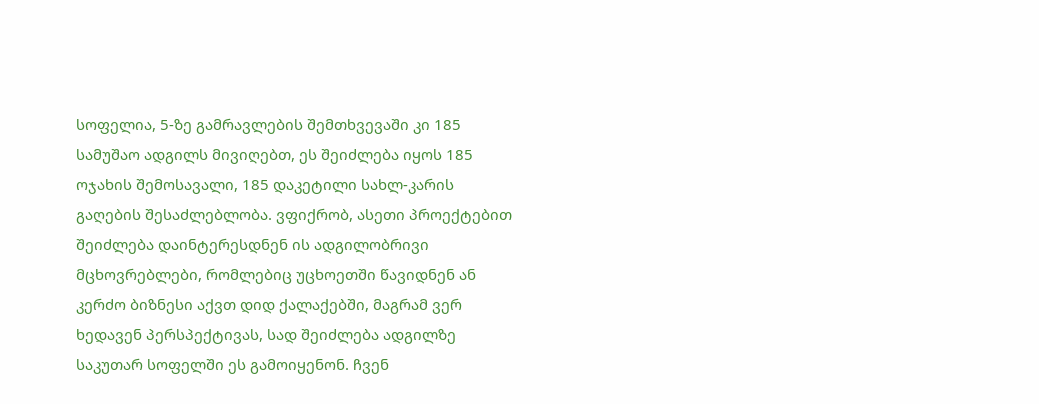სოფელია, 5-ზე გამრავლების შემთხვევაში კი 185 სამუშაო ადგილს მივიღებთ, ეს შეიძლება იყოს 185 ოჯახის შემოსავალი, 185 დაკეტილი სახლ-კარის გაღების შესაძლებლობა. ვფიქრობ, ასეთი პროექტებით შეიძლება დაინტერესდნენ ის ადგილობრივი მცხოვრებლები, რომლებიც უცხოეთში წავიდნენ ან კერძო ბიზნესი აქვთ დიდ ქალაქებში, მაგრამ ვერ ხედავენ პერსპექტივას, სად შეიძლება ადგილზე საკუთარ სოფელში ეს გამოიყენონ. ჩვენ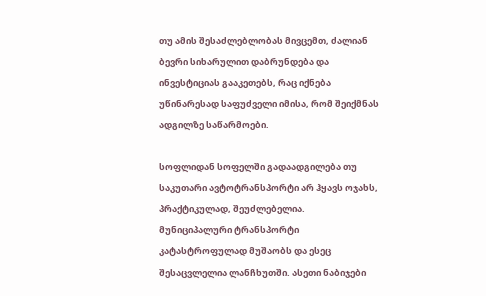თუ ამის შესაძლებლობას მივცემთ, ძალიან ბევრი სიხარულით დაბრუნდება და ინვესტიციას გააკეთებს, რაც იქნება უწინარესად საფუძველი იმისა, რომ შეიქმნას ადგილზე საწარმოები.

სოფლიდან სოფელში გადაადგილება თუ საკუთარი ავტოტრანსპორტი არ ჰყავს ოჯახს, პრაქტიკულად, შეუძლებელია. მუნიციპალური ტრანსპორტი კატასტროფულად მუშაობს და ესეც შესაცვლელია ლანჩხუთში. ასეთი ნაბიჯები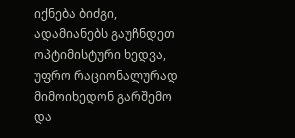იქნება ბიძგი, ადამიანებს გაუჩნდეთ ოპტიმისტური ხედვა, უფრო რაციონალურად მიმოიხედონ გარშემო და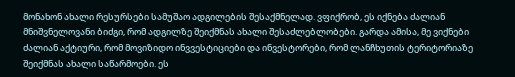მონახონ ახალი რესურსები სამუშაო ადგილების შესაქმნელად. ვფიქრობ, ეს იქნება ძალიან მნიშვნელოვანი ბიძგი, რომ ადგილზე შეიქმნას ახალი შესაძლებლობები. გარდა ამისა, მე ვიქნები ძალიან აქტიური, რომ მოვიზიდო ინვვესტიციები და ინვესტორები, რომ ლანჩხუთის ტერიტორიაზე შეიქმნას ახალი საწარმოები. ეს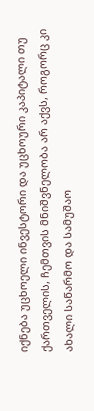იქნება უცხოელი ინვესტორი და უცხოური კაპიტალი თუ ქართველის, ჩემთვის მნიშვნელობა არ აქვს, როგორც კი ახალი საწარმო და სამუშაო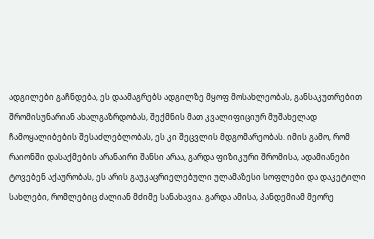ადგილები გაჩნდება, ეს დაამაგრებს ადგილზე მყოფ მოსახლეობას, განსაკუთრებით შრომისუნარიან ახალგაზრდობას, შექმნის მათ კვალიფიციურ მუშახელად ჩამოყალიბების შესაძლებლობას, ეს კი შეცვლის მდგომარეობას. იმის გამო, რომ რაიონში დასაქმების არანაირი შანსი არაა, გარდა ფიზიკური შრომისა, ადამიანები ტოვებენ აქაურობას, ეს არის გაუკაცრიელებული ულამაზესი სოფლები და დაკეტილი სახლები, რომლებიც ძალიან მძიმე სანახავია. გარდა ამისა, პანდემიამ მეორე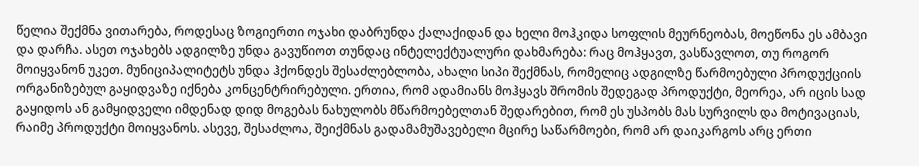წელია შექმნა ვითარება, როდესაც ზოგიერთი ოჯახი დაბრუნდა ქალაქიდან და ხელი მოჰკიდა სოფლის მეურნეობას, მოეწონა ეს ამბავი და დარჩა. ასეთ ოჯახებს ადგილზე უნდა გავუწიოთ თუნდაც ინტელექტუალური დახმარება: რაც მოჰყავთ, ვასწავლოთ, თუ როგორ მოიყვანონ უკეთ. მუნიციპალიტეტს უნდა ჰქონდეს შესაძლებლობა, ახალი სიპი შექმნას, რომელიც ადგილზე წარმოებული პროდუქციის ორგანიზებულ გაყიდვაზე იქნება კონცენტრირებული. ერთია, რომ ადამიანს მოჰყავს შრომის შედეგად პროდუქტი, მეორეა, არ იცის სად გაყიდოს ან გამყიდველი იმდენად დიდ მოგებას ნახულობს მწარმოებელთან შედარებით, რომ ეს უსპობს მას სურვილს და მოტივაციას, რაიმე პროდუქტი მოიყვანოს. ასევე, შესაძლოა, შეიქმნას გადამამუშავებელი მცირე საწარმოები, რომ არ დაიკარგოს არც ერთი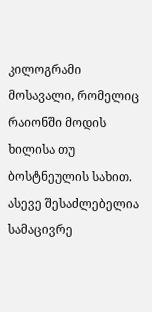კილოგრამი მოსავალი, რომელიც რაიონში მოდის ხილისა თუ ბოსტნეულის სახით. ასევე შესაძლებელია სამაცივრე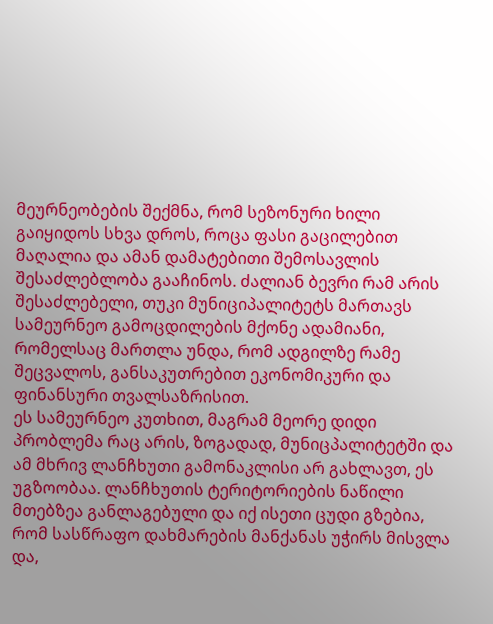მეურნეობების შექმნა, რომ სეზონური ხილი გაიყიდოს სხვა დროს, როცა ფასი გაცილებით მაღალია და ამან დამატებითი შემოსავლის შესაძლებლობა გააჩინოს. ძალიან ბევრი რამ არის შესაძლებელი, თუკი მუნიციპალიტეტს მართავს სამეურნეო გამოცდილების მქონე ადამიანი, რომელსაც მართლა უნდა, რომ ადგილზე რამე შეცვალოს, განსაკუთრებით ეკონომიკური და ფინანსური თვალსაზრისით.
ეს სამეურნეო კუთხით, მაგრამ მეორე დიდი პრობლემა რაც არის, ზოგადად, მუნიცპალიტეტში და ამ მხრივ ლანჩხუთი გამონაკლისი არ გახლავთ, ეს უგზოობაა. ლანჩხუთის ტერიტორიების ნაწილი მთებზეა განლაგებული და იქ ისეთი ცუდი გზებია, რომ სასწრაფო დახმარების მანქანას უჭირს მისვლა და,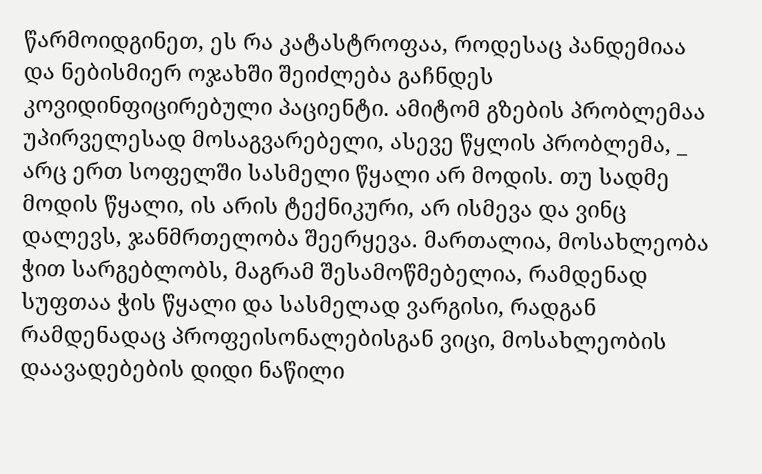წარმოიდგინეთ, ეს რა კატასტროფაა, როდესაც პანდემიაა და ნებისმიერ ოჯახში შეიძლება გაჩნდეს კოვიდინფიცირებული პაციენტი. ამიტომ გზების პრობლემაა უპირველესად მოსაგვარებელი, ასევე წყლის პრობლემა, _ არც ერთ სოფელში სასმელი წყალი არ მოდის. თუ სადმე მოდის წყალი, ის არის ტექნიკური, არ ისმევა და ვინც დალევს, ჯანმრთელობა შეერყევა. მართალია, მოსახლეობა ჭით სარგებლობს, მაგრამ შესამოწმებელია, რამდენად სუფთაა ჭის წყალი და სასმელად ვარგისი, რადგან რამდენადაც პროფეისონალებისგან ვიცი, მოსახლეობის დაავადებების დიდი ნაწილი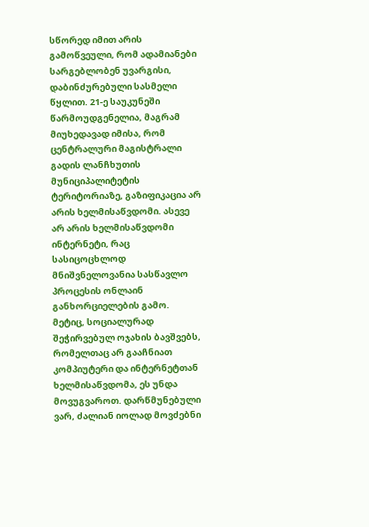სწორედ იმით არის გამოწვეული, რომ ადამიანები სარგებლობენ უვარგისი, დაბინძურებული სასმელი წყლით. 21-ე საუკუნეში წარმოუდგენელია, მაგრამ მიუხედავად იმისა, რომ ცენტრალური მაგისტრალი გადის ლანჩხუთის მუნიციპალიტეტის ტერიტორიაზე, გაზიფიკაცია არ არის ხელმისაწვდომი. ასევე არ არის ხელმისაწვდომი ინტერნეტი, რაც სასიცოცხლოდ მნიშვნელოვანია სასწავლო პროცესის ონლაინ განხორციელების გამო. მეტიც, სოციალურად შეჭირვებულ ოჯახის ბავშვებს, რომელთაც არ გააჩნიათ კომპიუტერი და ინტერნეტთან ხელმისაწვდომა, ეს უნდა მოვუგვაროთ. დარწმუნებული ვარ, ძალიან იოლად მოვძებნი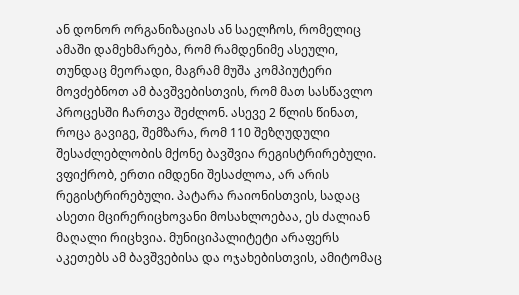ან დონორ ორგანიზაციას ან საელჩოს, რომელიც ამაში დამეხმარება, რომ რამდენიმე ასეული, თუნდაც მეორადი, მაგრამ მუშა კომპიუტერი მოვძებნოთ ამ ბავშვებისთვის, რომ მათ სასწავლო პროცესში ჩართვა შეძლონ. ასევე 2 წლის წინათ, როცა გავიგე, შემზარა, რომ 110 შეზღუდული შესაძლებლობის მქონე ბავშვია რეგისტრირებული. ვფიქრობ, ერთი იმდენი შესაძლოა, არ არის რეგისტრირებული. პატარა რაიონისთვის, სადაც ასეთი მცირერიცხოვანი მოსახლოებაა, ეს ძალიან მაღალი რიცხვია. მუნიციპალიტეტი არაფერს აკეთებს ამ ბავშვებისა და ოჯახებისთვის, ამიტომაც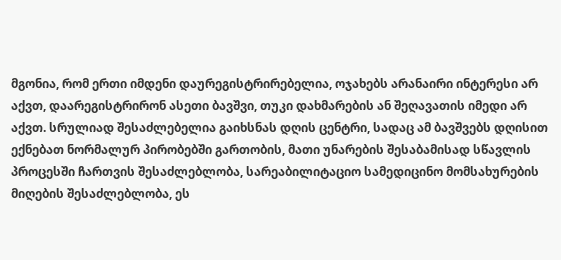მგონია, რომ ერთი იმდენი დაურეგისტრირებელია, ოჯახებს არანაირი ინტერესი არ აქვთ, დაარეგისტრირონ ასეთი ბავშვი, თუკი დახმარების ან შეღავათის იმედი არ აქვთ. სრულიად შესაძლებელია გაიხსნას დღის ცენტრი, სადაც ამ ბავშვებს დღისით ექნებათ ნორმალურ პირობებში გართობის, მათი უნარების შესაბამისად სწავლის პროცესში ჩართვის შესაძლებლობა, სარეაბილიტაციო სამედიცინო მომსახურების მიღების შესაძლებლობა, ეს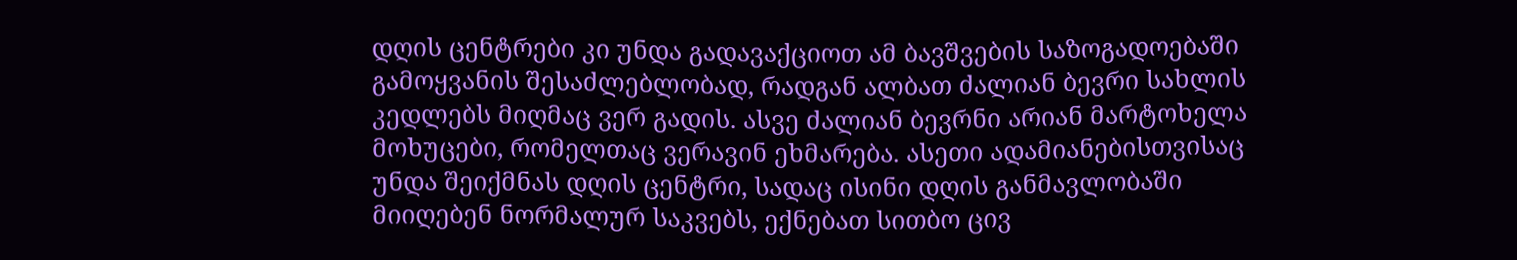დღის ცენტრები კი უნდა გადავაქციოთ ამ ბავშვების საზოგადოებაში გამოყვანის შესაძლებლობად, რადგან ალბათ ძალიან ბევრი სახლის კედლებს მიღმაც ვერ გადის. ასვე ძალიან ბევრნი არიან მარტოხელა მოხუცები, რომელთაც ვერავინ ეხმარება. ასეთი ადამიანებისთვისაც უნდა შეიქმნას დღის ცენტრი, სადაც ისინი დღის განმავლობაში მიიღებენ ნორმალურ საკვებს, ექნებათ სითბო ცივ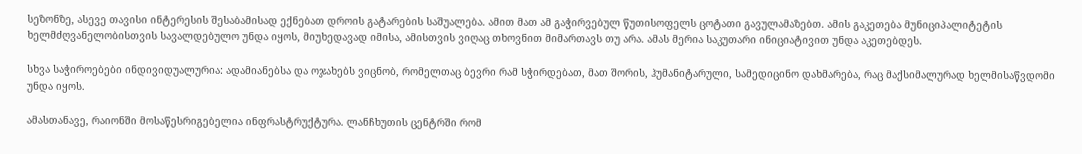სეზონზე, ასევე თავისი ინტერესის შესაბამისად ექნებათ დროის გატარების საშუალება. ამით მათ ამ გაჭირვებულ წუთისოფელს ცოტათი გავულამაზებთ. ამის გაკეთება მუნიციპალიტეტის ხელმძღვანელობისთვის სავალდებულო უნდა იყოს, მიუხედავად იმისა, ამისთვის ვიღაც თხოვნით მიმართავს თუ არა. ამას მერია საკუთარი ინიციატივით უნდა აკეთებდეს.

სხვა საჭიროებები ინდივიდუალურია: ადამიანებსა და ოჯახებს ვიცნობ, რომელთაც ბევრი რამ სჭირდებათ, მათ შორის, ჰუმანიტარული, სამედიცინო დახმარება, რაც მაქსიმალურად ხელმისაწვდომი უნდა იყოს.

ამასთანავე, რაიონში მოსაწესრიგებელია ინფრასტრუქტურა. ლანჩხუთის ცენტრში რომ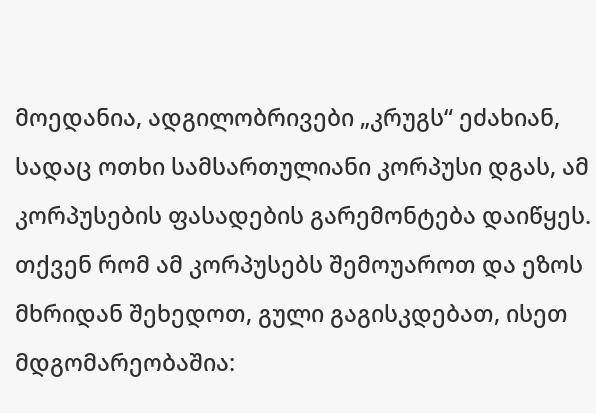მოედანია, ადგილობრივები „კრუგს“ ეძახიან, სადაც ოთხი სამსართულიანი კორპუსი დგას, ამ კორპუსების ფასადების გარემონტება დაიწყეს. თქვენ რომ ამ კორპუსებს შემოუაროთ და ეზოს მხრიდან შეხედოთ, გული გაგისკდებათ, ისეთ მდგომარეობაშია: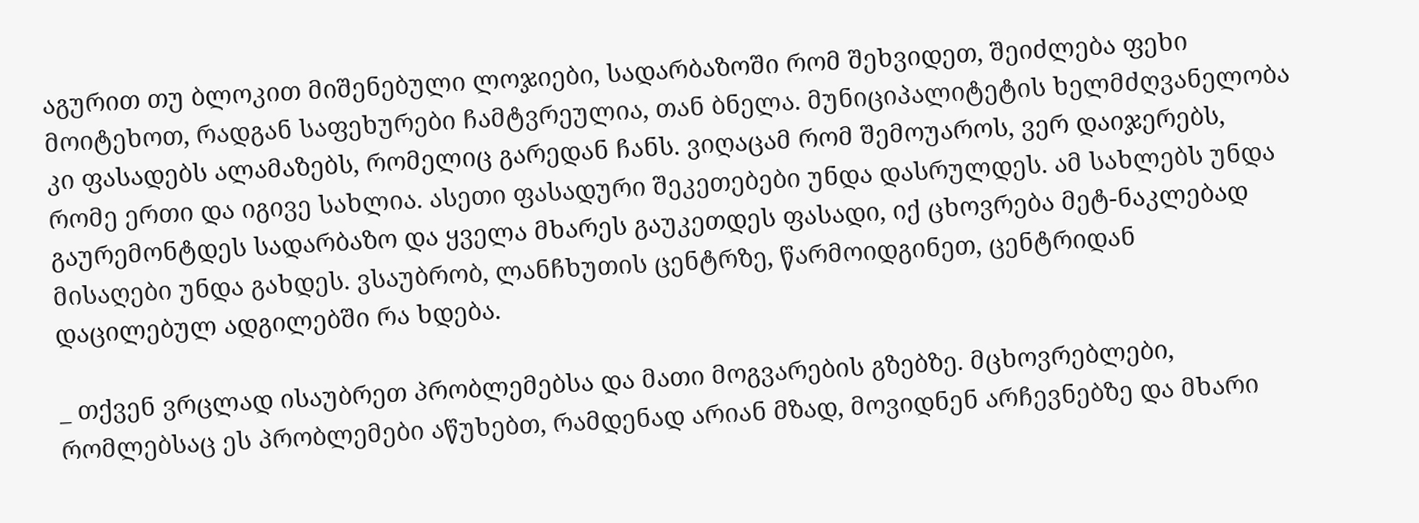აგურით თუ ბლოკით მიშენებული ლოჯიები, სადარბაზოში რომ შეხვიდეთ, შეიძლება ფეხი მოიტეხოთ, რადგან საფეხურები ჩამტვრეულია, თან ბნელა. მუნიციპალიტეტის ხელმძღვანელობა კი ფასადებს ალამაზებს, რომელიც გარედან ჩანს. ვიღაცამ რომ შემოუაროს, ვერ დაიჯერებს, რომე ერთი და იგივე სახლია. ასეთი ფასადური შეკეთებები უნდა დასრულდეს. ამ სახლებს უნდა გაურემონტდეს სადარბაზო და ყველა მხარეს გაუკეთდეს ფასადი, იქ ცხოვრება მეტ-ნაკლებად მისაღები უნდა გახდეს. ვსაუბრობ, ლანჩხუთის ცენტრზე, წარმოიდგინეთ, ცენტრიდან დაცილებულ ადგილებში რა ხდება.

_ თქვენ ვრცლად ისაუბრეთ პრობლემებსა და მათი მოგვარების გზებზე. მცხოვრებლები, რომლებსაც ეს პრობლემები აწუხებთ, რამდენად არიან მზად, მოვიდნენ არჩევნებზე და მხარი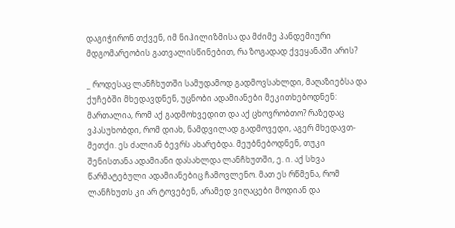დაგიჭირონ თქვენ, იმ ნიჰილიზმისა და მძიმე პანდემიური მდგომარეობის გათვალისწინებით, რა ზოგადად ქვეყანაში არის?

_ როდესაც ლანჩხუთში სამუდამოდ გადმოვსახლდი, მაღაზიებსა და ქუჩებში მხედავდნენ, უცნობი ადამიანები მეკითხებოდნენ: მართალია, რომ აქ გადმოხვედით და აქ ცხოვრობთო? რაზედაც ვპასუხობდი, რომ დიახ, ნამდვილად გადმოვედი, აგერ მხედავთ-მეთქი. ეს ძალიან ბევრს ახარებდა. მეუბნებოდნენ, თუკი შენისთანა ადამიანი დასახლდა ლანჩხუთში, ე. ი. აქ სხვა წარმატებული ადამიანებიც ჩამოვლენო. მათ ეს რწმენა, რომ ლანჩხუთს კი არ ტოვებენ, არამედ ვიღაცები მოდიან და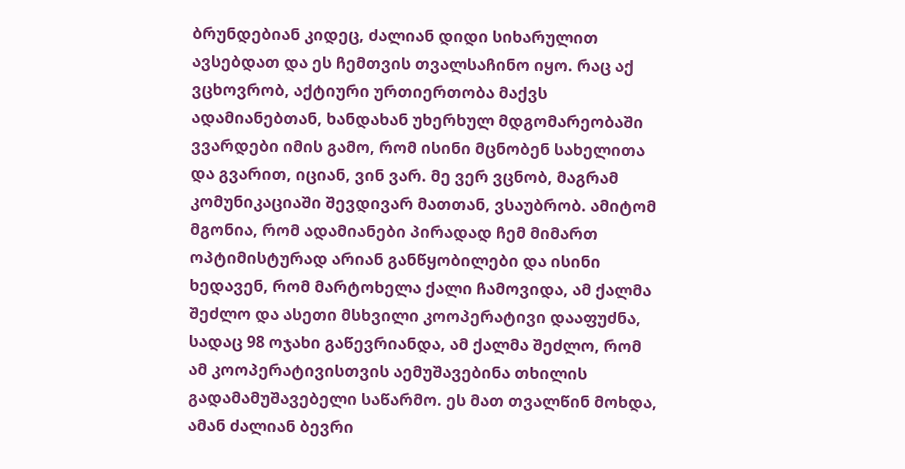ბრუნდებიან კიდეც, ძალიან დიდი სიხარულით ავსებდათ და ეს ჩემთვის თვალსაჩინო იყო. რაც აქ ვცხოვრობ, აქტიური ურთიერთობა მაქვს ადამიანებთან, ხანდახან უხერხულ მდგომარეობაში ვვარდები იმის გამო, რომ ისინი მცნობენ სახელითა და გვარით, იციან, ვინ ვარ. მე ვერ ვცნობ, მაგრამ კომუნიკაციაში შევდივარ მათთან, ვსაუბრობ. ამიტომ მგონია, რომ ადამიანები პირადად ჩემ მიმართ ოპტიმისტურად არიან განწყობილები და ისინი ხედავენ, რომ მარტოხელა ქალი ჩამოვიდა, ამ ქალმა შეძლო და ასეთი მსხვილი კოოპერატივი დააფუძნა, სადაც 98 ოჯახი გაწევრიანდა, ამ ქალმა შეძლო, რომ ამ კოოპერატივისთვის აემუშავებინა თხილის გადამამუშავებელი საწარმო. ეს მათ თვალწინ მოხდა, ამან ძალიან ბევრი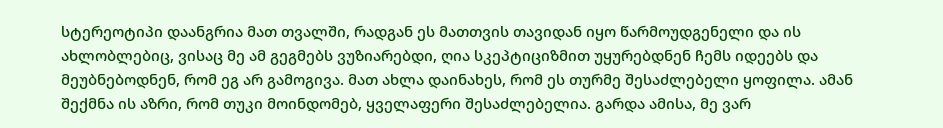სტერეოტიპი დაანგრია მათ თვალში, რადგან ეს მათთვის თავიდან იყო წარმოუდგენელი და ის ახლობლებიც, ვისაც მე ამ გეგმებს ვუზიარებდი, ღია სკეპტიციზმით უყურებდნენ ჩემს იდეებს და მეუბნებოდნენ, რომ ეგ არ გამოგივა. მათ ახლა დაინახეს, რომ ეს თურმე შესაძლებელი ყოფილა. ამან შექმნა ის აზრი, რომ თუკი მოინდომებ, ყველაფერი შესაძლებელია. გარდა ამისა, მე ვარ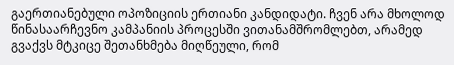გაერთიანებული ოპოზიციის ერთიანი კანდიდატი. ჩვენ არა მხოლოდ წინასაარჩევნო კამპანიის პროცესში ვითანამშრომლებთ, არამედ გვაქვს მტკიცე შეთანხმება მიღწეული, რომ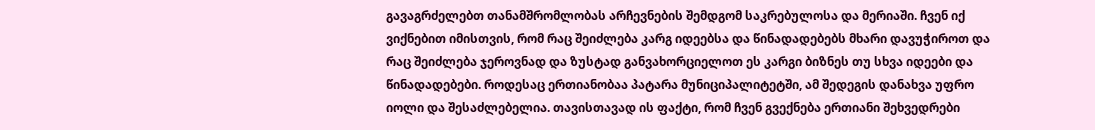გავაგრძელებთ თანამშრომლობას არჩევნების შემდგომ საკრებულოსა და მერიაში. ჩვენ იქ ვიქნებით იმისთვის, რომ რაც შეიძლება კარგ იდეებსა და წინადადებებს მხარი დავუჭიროთ და რაც შეიძლება ჯეროვნად და ზუსტად განვახორციელოთ ეს კარგი ბიზნეს თუ სხვა იდეები და წინადადებები. როდესაც ერთიანობაა პატარა მუნიციპალიტეტში, ამ შედეგის დანახვა უფრო იოლი და შესაძლებელია. თავისთავად ის ფაქტი, რომ ჩვენ გვექნება ერთიანი შეხვედრები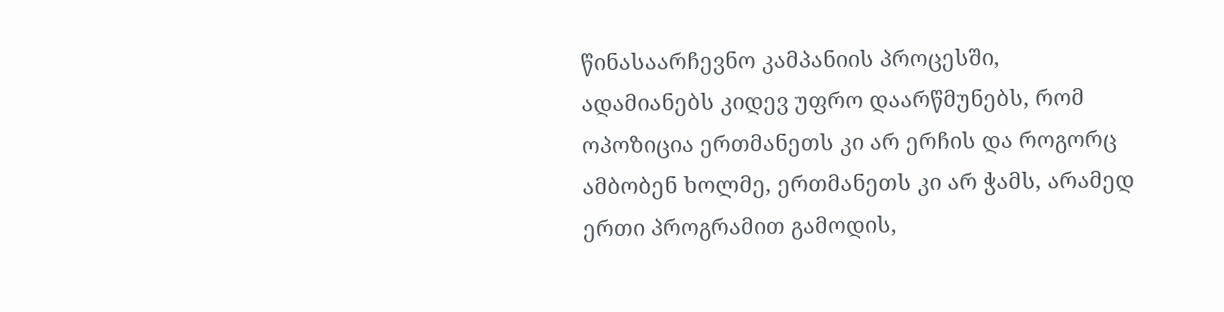წინასაარჩევნო კამპანიის პროცესში, ადამიანებს კიდევ უფრო დაარწმუნებს, რომ ოპოზიცია ერთმანეთს კი არ ერჩის და როგორც ამბობენ ხოლმე, ერთმანეთს კი არ ჭამს, არამედ ერთი პროგრამით გამოდის,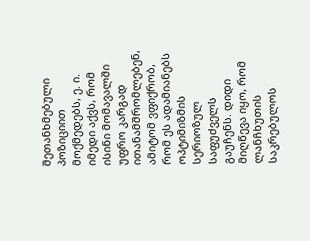შეთანხმებული პოზიციით მოქმედებს, ე. ი. იმედი აქვს, რომ ისინი მომავალში უფრო კარგად ითანამშრომლებენ, ამიტომ ვფიქრობ, რომ ეს ადამიანებს ოპტიმიზმის სერიოზულ საფუძველს გაუჩენს. დიდი მიღწევა იყო, რომ ლანჩხუთის საკრებულოს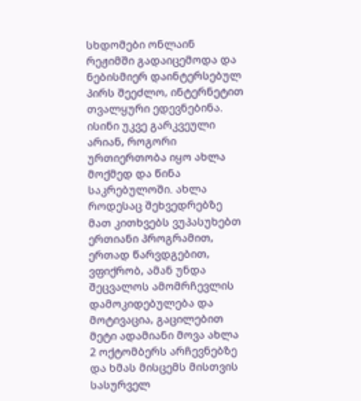სხდომები ონლაინ რეჟიმში გადაიცემოდა და ნებისმიერ დაინტერსებულ პირს შეეძლო, ინტერნეტით თვალყური ედევნებინა. ისინი უკვე გარკვეული არიან, როგორი ურთიერთობა იყო ახლა მოქმედ და წინა საკრებულოში. ახლა როდესაც შეხვედრებზე მათ კითხვებს ვუპასუხებთ ერთიანი პროგრამით, ერთად წარვდგებით, ვფიქრობ, ამან უნდა შეცვალოს ამომრჩევლის დამოკიდებულება და მოტივაცია, გაცილებით მეტი ადამიანი მოვა ახლა 2 ოქტომბერს არჩევნებზე და ხმას მისცემს მისთვის სასურველ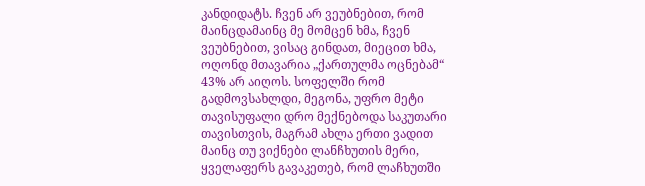კანდიდატს. ჩვენ არ ვეუბნებით, რომ მაინცდამაინც მე მომცენ ხმა, ჩვენ ვეუბნებით, ვისაც გინდათ, მიეცით ხმა, ოღონდ მთავარია „ქართულმა ოცნებამ“ 43% არ აიღოს. სოფელში რომ გადმოვსახლდი, მეგონა, უფრო მეტი თავისუფალი დრო მექნებოდა საკუთარი თავისთვის, მაგრამ ახლა ერთი ვადით მაინც თუ ვიქნები ლანჩხუთის მერი, ყველაფერს გავაკეთებ, რომ ლაჩხუთში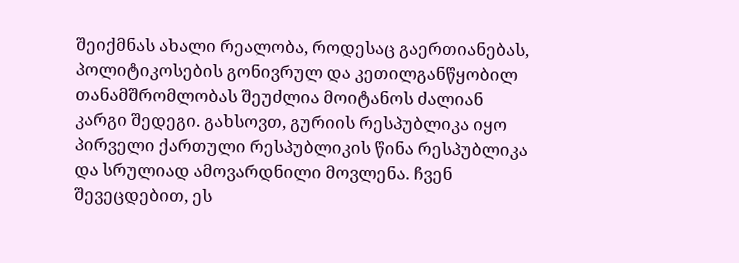შეიქმნას ახალი რეალობა, როდესაც გაერთიანებას, პოლიტიკოსების გონივრულ და კეთილგანწყობილ თანამშრომლობას შეუძლია მოიტანოს ძალიან კარგი შედეგი. გახსოვთ, გურიის რესპუბლიკა იყო პირველი ქართული რესპუბლიკის წინა რესპუბლიკა და სრულიად ამოვარდნილი მოვლენა. ჩვენ შევეცდებით, ეს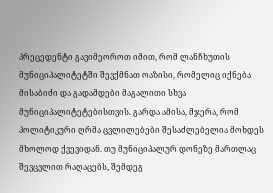პრეცედენტი გავიმეოროთ იმით, რომ ლანჩხუთის მუნიციპალიტეტში შევქმნათ ოაზისი, რომელიც იქნება მისაბიძი და გადამდები მაგალითი სხვა მუნიციპალიტეტებისთვის. გარდა ამისა, მჯერა, რომ პოლიტიკური ღრმა ცვლილებები შესაძლებელია მოხდეს მხოლოდ ქვევიდან. თუ მუნიციპალურ დონეზე მართლაც შევცვლით რაღაცებს, შემდეგ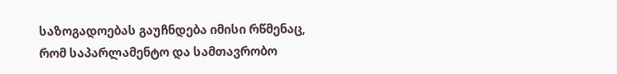საზოგადოებას გაუჩნდება იმისი რწმენაც, რომ საპარლამენტო და სამთავრობო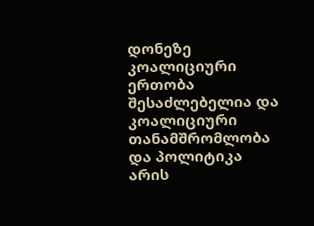დონეზე კოალიციური ერთობა შესაძლებელია და კოალიციური თანამშრომლობა და პოლიტიკა არის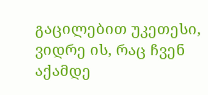გაცილებით უკეთესი, ვიდრე ის, რაც ჩვენ აქამდე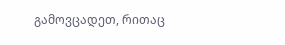გამოვცადეთ, რითაც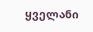ყველანი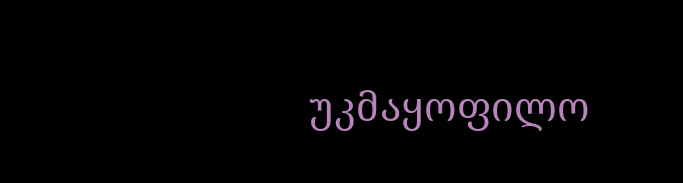უკმაყოფილო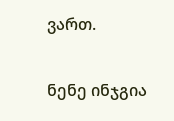ვართ.

ნენე ინჯგია